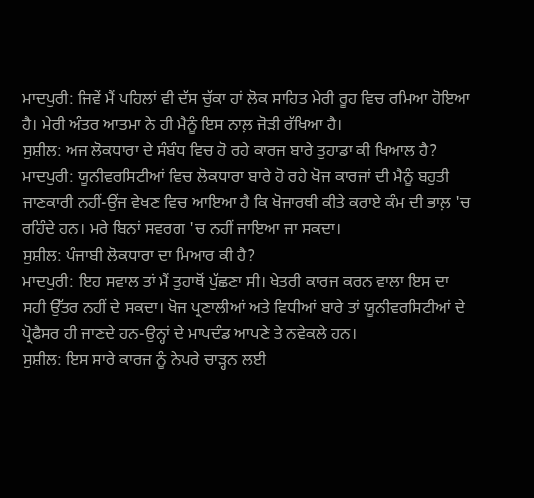ਮਾਦਪੁਰੀ: ਜਿਵੇਂ ਮੈਂ ਪਹਿਲਾਂ ਵੀ ਦੱਸ ਚੁੱਕਾ ਹਾਂ ਲੋਕ ਸਾਹਿਤ ਮੇਰੀ ਰੂਹ ਵਿਚ ਰਮਿਆ ਹੋਇਆ ਹੈ। ਮੇਰੀ ਅੰਤਰ ਆਤਮਾ ਨੇ ਹੀ ਮੈਨੂੰ ਇਸ ਨਾਲ਼ ਜੋੜੀ ਰੱਖਿਆ ਹੈ।
ਸੁਸ਼ੀਲ: ਅਜ ਲੋਕਧਾਰਾ ਦੇ ਸੰਬੰਧ ਵਿਚ ਹੋ ਰਹੇ ਕਾਰਜ ਬਾਰੇ ਤੁਹਾਡਾ ਕੀ ਖਿਆਲ ਹੈ?
ਮਾਦਪੁਰੀ: ਯੂਨੀਵਰਸਿਟੀਆਂ ਵਿਚ ਲੋਕਧਾਰਾ ਬਾਰੇ ਹੋ ਰਹੇ ਖੋਜ ਕਾਰਜਾਂ ਦੀ ਮੈਨੂੰ ਬਹੁਤੀ ਜਾਣਕਾਰੀ ਨਹੀਂ-ਉਂਜ ਵੇਖਣ ਵਿਚ ਆਇਆ ਹੈ ਕਿ ਖੋਜਾਰਥੀ ਕੀਤੇ ਕਰਾਏ ਕੰਮ ਦੀ ਭਾਲ਼ 'ਚ ਰਹਿੰਦੇ ਹਨ। ਮਰੇ ਬਿਨਾਂ ਸਵਰਗ 'ਚ ਨਹੀਂ ਜਾਇਆ ਜਾ ਸਕਦਾ।
ਸੁਸ਼ੀਲ: ਪੰਜਾਬੀ ਲੋਕਧਾਰਾ ਦਾ ਮਿਆਰ ਕੀ ਹੈ?
ਮਾਦਪੁਰੀ: ਇਹ ਸਵਾਲ ਤਾਂ ਮੈਂ ਤੁਹਾਥੋਂ ਪੁੱਛਣਾ ਸੀ। ਖੇਤਰੀ ਕਾਰਜ ਕਰਨ ਵਾਲਾ ਇਸ ਦਾ ਸਹੀ ਉੱਤਰ ਨਹੀਂ ਦੇ ਸਕਦਾ। ਖੋਜ ਪ੍ਰਣਾਲੀਆਂ ਅਤੇ ਵਿਧੀਆਂ ਬਾਰੇ ਤਾਂ ਯੂਨੀਵਰਸਿਟੀਆਂ ਦੇ ਪ੍ਰੋਫੈਸਰ ਹੀ ਜਾਣਦੇ ਹਨ-ਉਨ੍ਹਾਂ ਦੇ ਮਾਪਦੰਡ ਆਪਣੇ ਤੇ ਨਵੇਕਲੇ ਹਨ।
ਸੁਸ਼ੀਲ: ਇਸ ਸਾਰੇ ਕਾਰਜ ਨੂੰ ਨੇਪਰੇ ਚਾੜ੍ਹਨ ਲਈ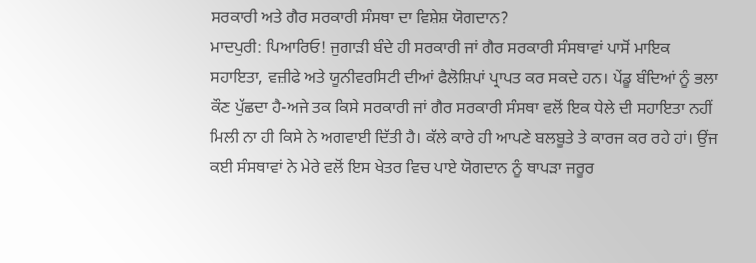ਸਰਕਾਰੀ ਅਤੇ ਗੈਰ ਸਰਕਾਰੀ ਸੰਸਥਾ ਦਾ ਵਿਸ਼ੇਸ਼ ਯੋਗਦਾਨ?
ਮਾਦਪੁਰੀ: ਪਿਆਰਿਓ! ਜੁਗਾੜੀ ਬੰਦੇ ਹੀ ਸਰਕਾਰੀ ਜਾਂ ਗੈਰ ਸਰਕਾਰੀ ਸੰਸਥਾਵਾਂ ਪਾਸੋਂ ਮਾਇਕ ਸਹਾਇਤਾ, ਵਜ਼ੀਫੇ ਅਤੇ ਯੂਨੀਵਰਸਿਟੀ ਦੀਆਂ ਫੈਲੋਸ਼ਿਪਾਂ ਪ੍ਰਾਪਤ ਕਰ ਸਕਦੇ ਹਨ। ਪੇਂਡੂ ਬੰਦਿਆਂ ਨੂੰ ਭਲਾ ਕੌਣ ਪੁੱਛਦਾ ਹੈ-ਅਜੇ ਤਕ ਕਿਸੇ ਸਰਕਾਰੀ ਜਾਂ ਗੈਰ ਸਰਕਾਰੀ ਸੰਸਥਾ ਵਲੋਂ ਇਕ ਧੇਲੇ ਦੀ ਸਹਾਇਤਾ ਨਹੀਂ ਮਿਲੀ ਨਾ ਹੀ ਕਿਸੇ ਨੇ ਅਗਵਾਈ ਦਿੱਤੀ ਹੈ। ਕੱਲੇ ਕਾਰੇ ਹੀ ਆਪਣੇ ਬਲਬੂਤੇ ਤੇ ਕਾਰਜ ਕਰ ਰਹੇ ਹਾਂ। ਉਂਜ ਕਈ ਸੰਸਥਾਵਾਂ ਨੇ ਮੇਰੇ ਵਲੋਂ ਇਸ ਖੇਤਰ ਵਿਚ ਪਾਏ ਯੋਗਦਾਨ ਨੂੰ ਥਾਪੜਾ ਜਰੂਰ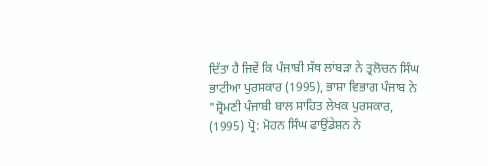ਦਿੱਤਾ ਹੈ ਜਿਵੇਂ ਕਿ ਪੰਜਾਬੀ ਸੱਥ ਲਾਂਬੜਾ ਨੇ ਤ੍ਰਲੋਚਨ ਸਿੰਘ ਭਾਟੀਆ ਪੁਰਸਕਾਰ (1995), ਭਾਸ਼ਾ ਵਿਭਾਗ ਪੰਜਾਬ ਨੇ "ਸ਼੍ਰੋਮਣੀ ਪੰਜਾਬੀ ਬਾਲ ਸਾਹਿਤ ਲੇਖਕ ਪੁਰਸਕਾਰ, (1995) ਪ੍ਰੋ: ਮੋਹਨ ਸਿੰਘ ਫਾਉਂਡੇਸ਼ਨ ਨੇ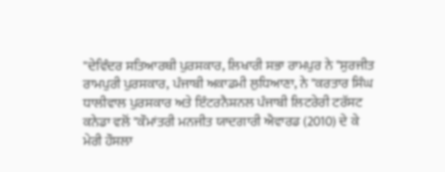"ਦੇਵਿੰਦਰ ਸਤਿਆਰਥੀ ਪੁਰਸਕਾਰ, ਲਿਖਾਰੀ ਸਭਾ ਰਾਮਪੁਰ ਨੇ "ਸੁਰਜੀਤ ਰਾਮਪੁਰੀ ਪੁਰਸਕਾਰ, ਪੰਜਾਬੀ ਅਕਾਡਮੀ ਲੁਧਿਆਣਾ, ਨੇ "ਕਰਤਾਰ ਸਿੰਘ ਧਾਲੀਵਾਲ ਪੁਰਸਕਾਰ ਅਤੇ ਇੰਟਰਨੈਸ਼ਨਲ ਪੰਜਾਬੀ ਲਿਟਰੇਰੀ ਟਰੱਸਟ ਕਨੇਡਾ ਵਲੋਂ "ਕੌਮਾਂਤਰੀ ਮਨਜੀਤ ਯਾਦਗਾਰੀ ਐਵਾਰਡ (2010) ਦੇ ਕੇ ਮੇਰੀ ਹੌਸਲਾ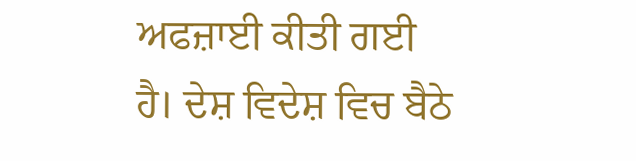ਅਫਜ਼ਾਈ ਕੀਤੀ ਗਈ ਹੈ। ਦੇਸ਼ ਵਿਦੇਸ਼ ਵਿਚ ਬੈਠੇ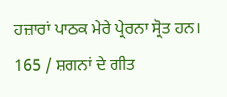ਹਜ਼ਾਰਾਂ ਪਾਠਕ ਮੇਰੇ ਪ੍ਰੇਰਨਾ ਸ੍ਰੋਤ ਹਨ।
165 / ਸ਼ਗਨਾਂ ਦੇ ਗੀਤ